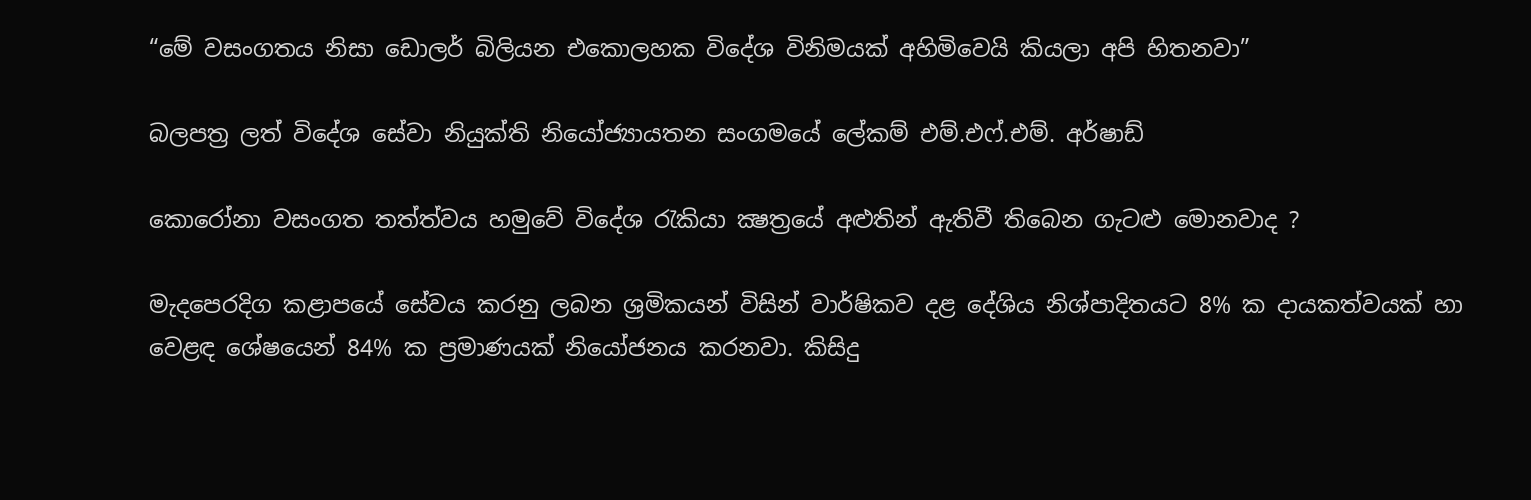“මේ වසංගතය නිසා ඩොලර් බිලියන එකොලහක විදේශ විනිමයක් අහිමිවෙයි කියලා අපි හිතනවා”

බලපත්‍ර ලත් විදේශ සේවා නියුක්ති නියෝජ්‍යායතන සංගමයේ ලේකම් එම්.එෆ්.එම්. අර්ෂාඩ්

කොරෝනා වසංගත තත්ත්වය හමුවේ විදේශ රැකියා ක්‍ෂත්‍රයේ අළුතින් ඇතිවී තිබෙන ගැටළු මොනවාද ?

මැදපෙරදිග කළාපයේ සේවය කරනු ලබන ශ්‍රමිකයන් විසින් වාර්ෂිකව දළ දේශිය නිශ්පාදිතයට 8% ක දායකත්වයක් හා වෙළඳ ශේෂයෙන් 84% ක ප්‍රමාණයක් නියෝජනය කරනවා. කිසිදු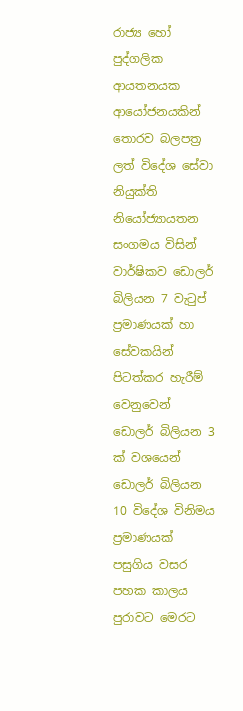රාජ්‍ය හෝ පුද්ගලික ආයතනයක ආයෝජනයකින් තොරව බලපත්‍ර ලත් විදේශ සේවා නියුක්ති නියෝජ්‍යායතන සංගමය විසින් වාර්ෂිකව ඩොලර් බිලියන 7 වැටුප් ප්‍රමාණයක් හා සේවකයින් පිටත්කර හැරීම් වෙනුවෙන්  ඩොලර් බිලියන 3 ක් වශයෙන් ඩොලර් බිලියන 10 විදේශ විනිමය ප්‍රමාණයක් පසුගිය වසර පහක කාලය පුරාවට මෙරට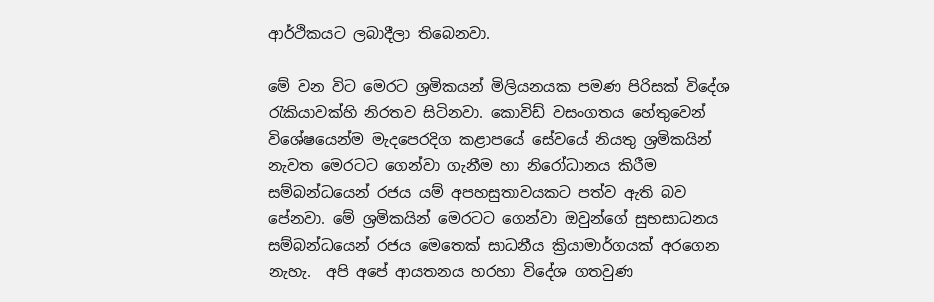ආර්ථිකයට ලබාදීලා තිබෙනවා.

මේ වන විට මෙරට ශ්‍රමිකයන් මිලියනයක පමණ පිරිසක් විදේශ රැකියාවක්හි නිරතව සිටිනවා. කොවිඩ් වසංගතය හේතුවෙන් විශේෂයෙන්ම මැදපෙරදිග කළාපයේ සේවයේ නියතු ශ්‍රමිකයින් නැවත මෙරටට ගෙන්වා ගැනීම හා නිරෝධානය කිරීම සම්බන්ධයෙන් රජය යම් අපහසුතාවයකට පත්ව ඇති බව පේනවා. මේ ශ්‍රමිකයින් මෙරටට ගෙන්වා ඔවුන්ගේ සුභසාධනය සම්බන්ධයෙන් රජය මෙතෙක් සාධනීය ක්‍රියාමාර්ගයක් අරගෙන නැහැ.  අපි අපේ ආයතනය හරහා විදේශ ගතවුණ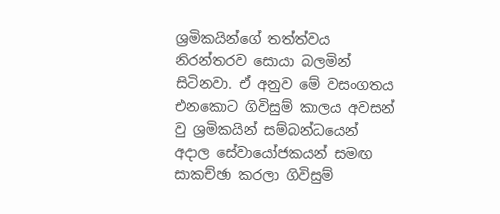ශ්‍රමිකයින්ගේ තත්ත්වය නිරන්තරව සොයා බලමින් සිටිනවා. ඒ අනුව මේ වසංගතය එනකොට ගිවිසුම් කාලය අවසන් වු ශ්‍රමිකයින් සම්බන්ධයෙන් අදාල සේවායෝජකයන් සමඟ සාකච්ඡා කරලා ගිවිසුම්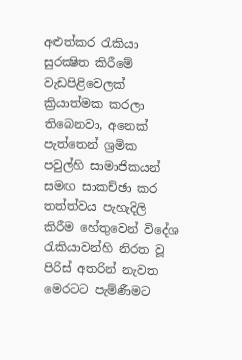අළුත්කර රැකියා සුරක්‍ෂිත කිරීමේ වැඩපිළිවෙලක් ක්‍රියාත්මක කරලා තිබෙනවා, අනෙක් පැත්තෙන් ශ්‍රමික පවුල්හි සාමාජිකයන් සමඟ සාකච්ඡා කර තත්ත්වය පැහැදිලි කිරීම හේතුවෙන් විදේශ රැකියාවන්හි නිරත වූ පිරිස් අතරින් නැවත මෙරටට පැම්ණීමට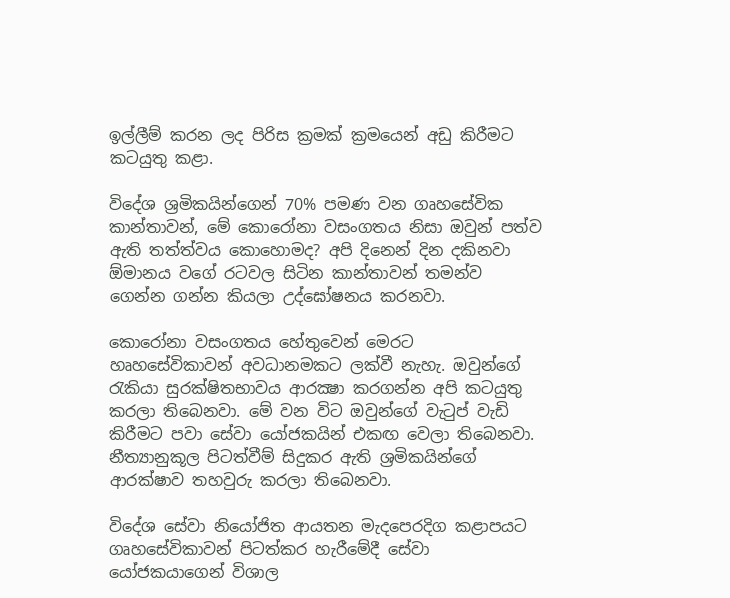ඉල්ලීම් කරන ලද පිරිස ක්‍රමක් ක්‍රමයෙන් අඩු කිරීමට කටයුතු කළා.

විදේශ ශ්‍රමිකයින්ගෙන් 70% පමණ වන ගෘහසේවික කාන්තාවන්, මේ කොරෝනා වසංගතය නිසා ඔවුන් පත්ව ඇති තත්ත්වය කොහොමද? අපි දිනෙන් දින දකිනවා ඕමානය වගේ රටවල සිටින කාන්තාවන් තමන්ව ගෙන්න ගන්න කියලා උද්ඝෝෂනය කරනවා.

කොරෝනා වසංගතය හේතුවෙන් මෙරට හෘහසේවිකාවන් අවධානමකට ලක්වී නැහැ. ඔවුන්ගේ රැකියා සුරක්ෂිතභාවය ආරක්‍ෂා කරගන්න අපි කටයුතු කරලා තිබෙනවා. මේ වන විට ඔවුන්ගේ වැටුප් වැඩි කිරීමට පවා සේවා යෝජකයින් එකඟ වෙලා තිබෙනවා. නීත්‍යානුකූල පිටත්වීම් සිදුකර ඇති ශ්‍රමිකයින්ගේ ආරක්ෂාව තහවුරු කරලා තිබෙනවා.

විදේශ සේවා නියෝජිත ආයතන මැදපෙරදිග කළාපයට ගෘහසේවිකාවන් පිටත්කර හැරීමේදී සේවා යෝජකයාගෙන් විශාල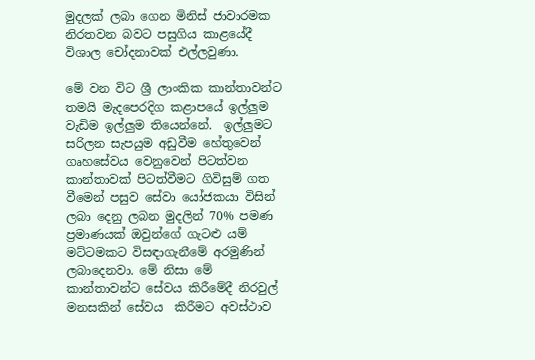මුදලක් ලබා ගෙන මිනිස් ජාවාරමක නිරතවන බවට පසුගිය කාළයේදී විශාල චෝදනාවක් එල්ලවුණා.

මේ වන විට ශ්‍රී ලාංකික කාන්තාවන්ට තමයි මැදපෙරදිග කළාපයේ ඉල්ලුම වැඩිම ඉල්ලුම තියෙන්නේ.  ඉල්ලුමට සරිලන සැපයුම අඩුවීම හේතුවෙන් ගෘහසේවය වෙනුවෙන් පිටත්වන කාන්තාවක් පිටත්වීමට ගිවිසුම් ගත වීමෙන් පසුව සේවා යෝජකයා විසින් ලබා දෙනු ලබන මුදලින් 70% පමණ ප්‍රමාණයක් ඔවුන්ගේ ගැටළු යම් මට්ටමකට විසඳාගැනීමේ අරමුණින් ලබාදෙනවා. මේ නිසා මේ කාන්තාවන්ට සේවය කිරීමේදී නිරවුල් මනසකින් සේවය  කිරීමට අවස්ථාව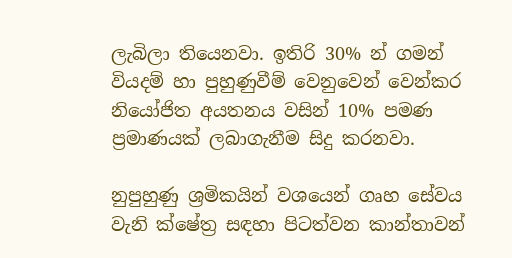ලැබිලා තියෙනවා. ඉතිරි 30% න් ගමන් වියදම් හා පුහුණුවීම් වෙනුවෙන් වෙන්කර නියෝජිත අයතනය වසින් 10% පමණ ප්‍රමාණයක් ලබාගැනීම සිදු කරනවා.

නුපුහුණු ශ්‍රමිකයින් වශයෙන් ගෘහ සේවය වැනි ක්ෂේත්‍ර සඳහා පිටත්වන කාන්තාවන්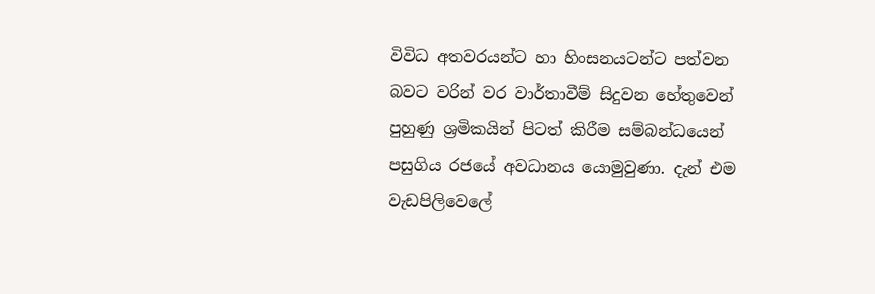විවිධ අතවරයන්ට හා හිංසනයටන්ට පත්වන බවට වරින් වර වාර්තාවීම් සිදුවන හේතුවෙන් පුහුණු ශ්‍රමිකයින් පිටත් කිරීම සම්බන්ධයෙන් පසුගිය රජයේ අවධානය යොමුවුණා. දැන් එම වැඩපිලිවෙලේ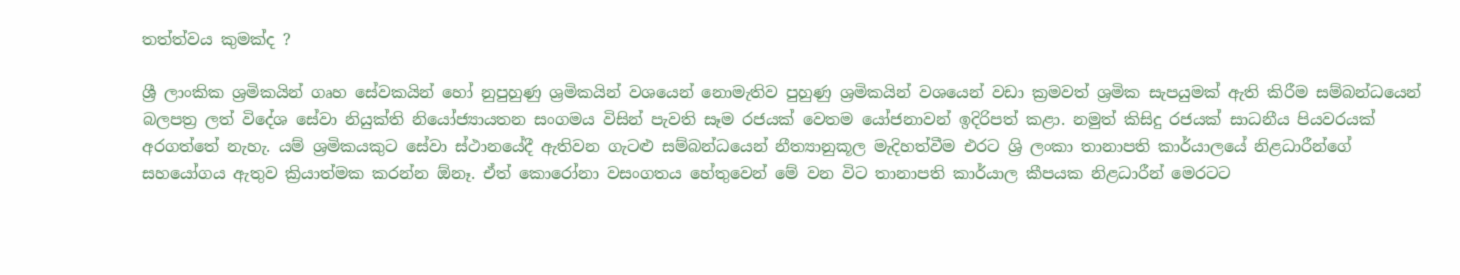තත්ත්වය කුමක්ද ?

ශ්‍රී ලාංකික ශ්‍රමිකයින් ගෘහ සේවකයින් හෝ නුපුහුණු ශ්‍රමිකයින් වශයෙන් නොමැතිව පුහුණු ශ්‍රමිකයින් වශයෙන් වඩා ක්‍රමවත් ශ්‍රමික සැපයුමක් ඇති කිරීම සම්බන්ධයෙන් බලපත්‍ර ලත් විදේශ සේවා නියුක්ති නියෝජ්‍යායතන සංගමය විසින් පැවති සෑම රජයක් වෙතම යෝජනාවන් ඉදිරිපත් කළා. නමුත් කිසිදු රජයක් සාධනීය පියවරයක් අරගත්තේ නැහැ. යම් ශ්‍රමිකයකුට සේවා ස්ථානයේදී ඇතිවන ගැටළු සම්බන්ධයෙන් නීත්‍යානුකූල මැදිහත්වීම එරට ශ්‍රි ලංකා තානාපති කාර්යාලයේ නිළධාරීන්ගේ සහයෝගය ඇතුව ක්‍රියාත්මක කරන්න ඕනෑ. ඒත් කොරෝනා වසංගතය හේතුවෙන් මේ වන විට තානාපති කාර්යාල කීපයක නිළධාරීන් මෙරටට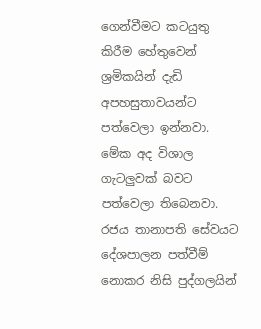ගෙන්වීමට කටයුතු කිරීම හේතුවෙන්  ශ්‍රමිකයින් දැඩි අපහසුතාවයන්ට පත්වෙලා ඉන්නවා.  මේක අද විශාල ගැටලුවක් බවට පත්වෙලා තිබෙනවා. රජය තානාපති සේවයට දේශපාලන පත්වීම් නොකර නිසි පුද්ගලයින්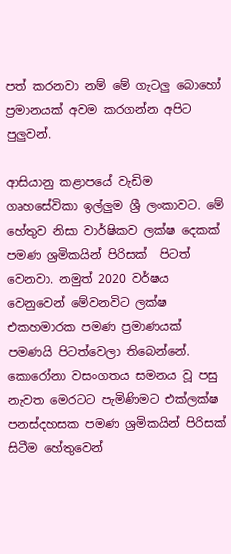පත් කරනවා නම් මේ ගැටලු බොහෝ ප්‍රමානයක් අවම කරගන්න අපිට පුලුවන්.

ආසියානු කළාපයේ වැඩිම ගෘහසේවිකා ඉල්ලුම ශ්‍රී ලංකාවට. මේ හේතුව නිසා වාර්ෂිකව ලක්ෂ දෙකක් පමණ ශ්‍රමිකයින් පිරිසක්  පිටත් වෙනවා. නමුත් 2020 වර්ෂය වෙනුවෙන් මේවනවිට ලක්ෂ එකහමාරක පමණ ප්‍රමාණයක් පමණයි පිටත්වෙලා තිබෙන්නේ. කොරෝනා වසංගතය සමනය වූ පසු නැවත මෙරටට පැමිණිමට එක්ලක්ෂ පනස්දහසක පමණ ශ්‍රමිකයින් පිරිසක් සිටීම හේතුවෙන්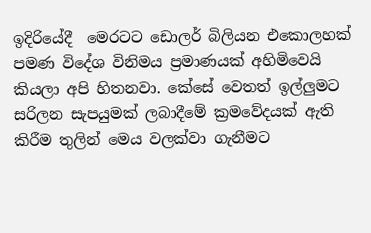ඉදිරියේදී  මෙරටට ඩොලර් බිලියන එකොලහක් පමණ විදේශ විනිමය ප්‍රමාණයක් අහිමිවෙයි කියලා අපි හිතනවා. කේසේ වෙතත් ඉල්ලුමට සරිලන සැපයුමක් ලබාදීමේ ක්‍රමවේදයක් ඇති කිරීම තුලින් මෙය වලක්වා ගැනීමට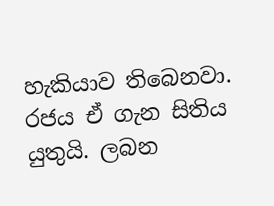හැකියාව තිබෙනවා. රජය ඒ ගැන සිතිය යුතුයි. ලබන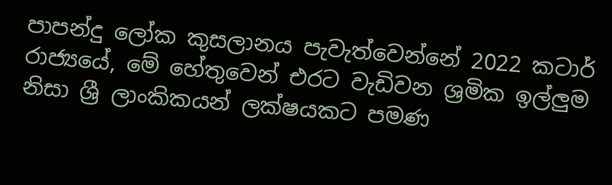පාපන්දු ලෝක කුසලානය පැවැත්වෙන්නේ 2022 කටාර් රාජ්‍යයේ, මේ හේතුවෙන් එරට වැඩිවන ශ්‍රමික ඉල්ලුම නිසා ශ්‍රී ලාංකිකයන් ලක්ෂයකට පමණ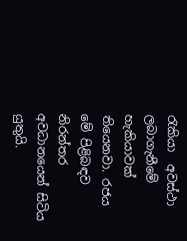රැකියා  අවස්ථා ලබාගැනීමේ හැකියාවක් තියෙනවා. රජය මේ පිළිබඳව නිරන්තර අවධානයෙන් සිටිය යුතුයි.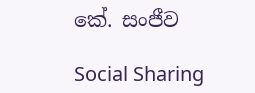කේ. සංජීව

Social Sharing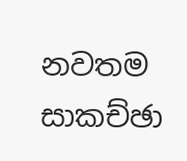නවතම සාකච්ඡා